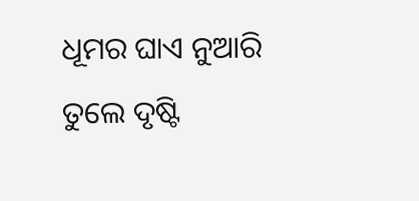ଧୂମର ଘାଏ ନୁଆରି ତୁଲେ ଦୃଷ୍ଟି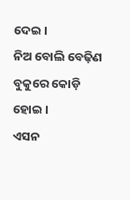ଦେଇ ।
ନିଅ ବୋଲି ବେଢ଼ିଣ ବୁକୁରେ କୋଡ଼ି ହୋଇ ।
ଏସନ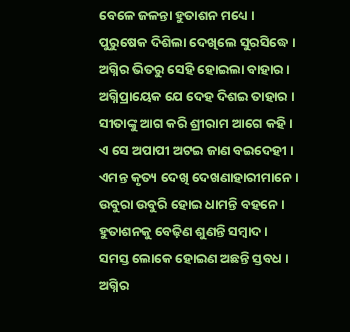ବେଳେ ଜଳନ୍ତା ହୁତାଶନ ମଧ୍ୟେ ।
ପୁରୁଷେକ ଦିଶିଲା ଦେଖିଲେ ସୁରସିଦ୍ଧେ ।
ଅଗ୍ନିର ଭିତରୁ ସେହି ହୋଇଲା ବାହାର ।
ଅଗ୍ନିପ୍ରାୟେକ ଯେ ଦେହ ଦିଶଇ ତାହାର ।
ସୀତାଙ୍କୁ ଆଗ କରି ଶ୍ରୀରାମ ଆଗେ କହି ।
ଏ ସେ ଅପାପୀ ଅଟଇ ଜାଣ ବଇଦେହୀ ।
ଏମନ୍ତ କୃତ୍ୟ ଦେଖି ଦେଖଣାହାରୀମାନେ ।
ଉବୁରା ଉବୁରି ହୋଇ ଧାମନ୍ତି ବହନେ ।
ହୁତାଶନକୁ ବେଢ଼ିଣ ଶୁଣନ୍ତି ସମ୍ବାଦ ।
ସମସ୍ତ ଲୋକେ ହୋଇଣ ଅଛନ୍ତି ସ୍ତବଧ ।
ଅଗ୍ନିର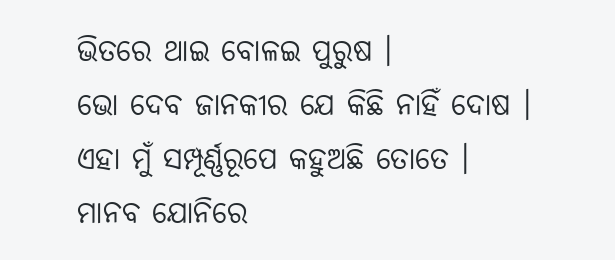ଭିତରେ ଥାଇ ବୋଳଇ ପୁରୁଷ ।
ଭୋ ଦେବ ଜାନକୀର ଯେ କିଛି ନାହିଁ ଦୋଷ ।
ଏହା ମୁଁ ସମ୍ପୂର୍ଣ୍ଣରୂପେ କହୁଅଛି ତୋତେ ।
ମାନବ ଯୋନିରେ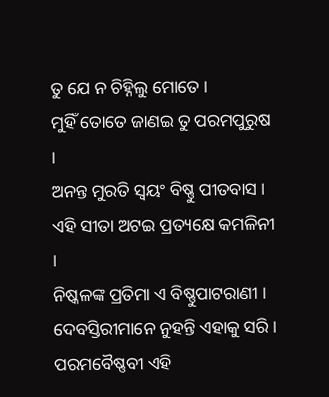ତୁ ଯେ ନ ଚିହ୍ନିଲୁ ମୋତେ ।
ମୁହିଁ ତୋତେ ଜାଣଇ ତୁ ପରମପୁରୁଷ ।
ଅନନ୍ତ ମୁରତି ସ୍ୱୟଂ ବିଷ୍ଣୁ ପୀତବାସ ।
ଏହି ସୀତା ଅଟଇ ପ୍ରତ୍ୟକ୍ଷେ କମଳିନୀ ।
ନିଷ୍କଳଙ୍କ ପ୍ରତିମା ଏ ବିଷ୍ଣୁପାଟରାଣୀ ।
ଦେବସ୍ତିରୀମାନେ ନୁହନ୍ତି ଏହାକୁ ସରି ।
ପରମବୈଷ୍ଣବୀ ଏହି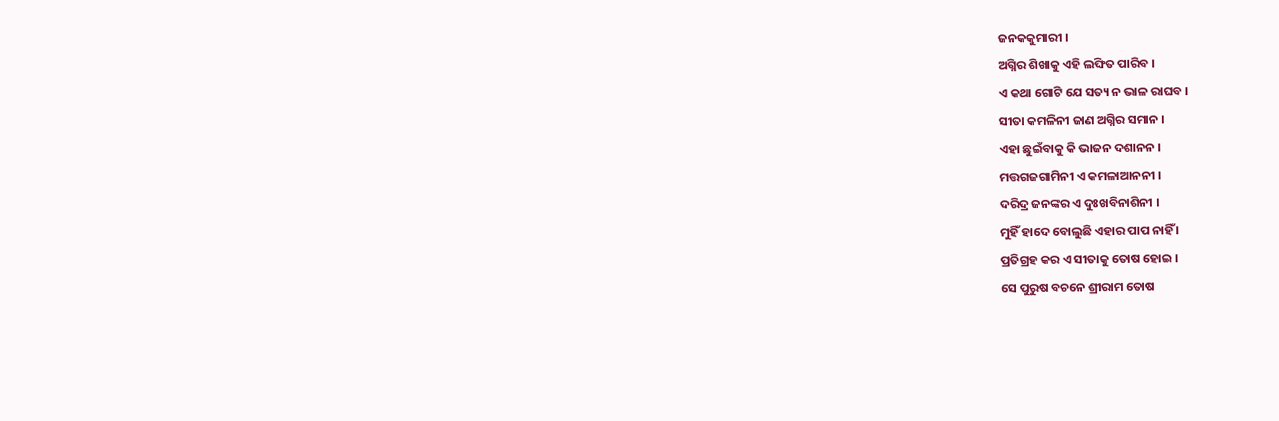ଜନକକୁମାରୀ ।
ଅଗ୍ନିର ଶିଖାକୁ ଏହି ଲଙ୍ଘିତ ପାରିବ ।
ଏ କଥା ଗୋଟି ଯେ ସତ୍ୟ ନ ଭାଳ ରାଘବ ।
ସୀତା କମଳିନୀ ଜାଣ ଅଗ୍ନିର ସମାନ ।
ଏହା ଛୁଇଁବାକୁ କି ଭାଜନ ଦଶାନନ ।
ମତ୍ତଗଜଗାମିନୀ ଏ କମଳାଆନନୀ ।
ଦରିଦ୍ର ଜନଙ୍କର ଏ ଦୁଃଖବିନାଶିନୀ ।
ମୁହିଁ ହାଦେ ବୋଲୁଛି ଏହାର ପାପ ନାହିଁ ।
ପ୍ରତିଗ୍ରହ କର ଏ ସୀତାକୁ ତୋଷ ହୋଇ ।
ସେ ପୁରୁଷ ବଚନେ ଶ୍ରୀରାମ ତୋଷ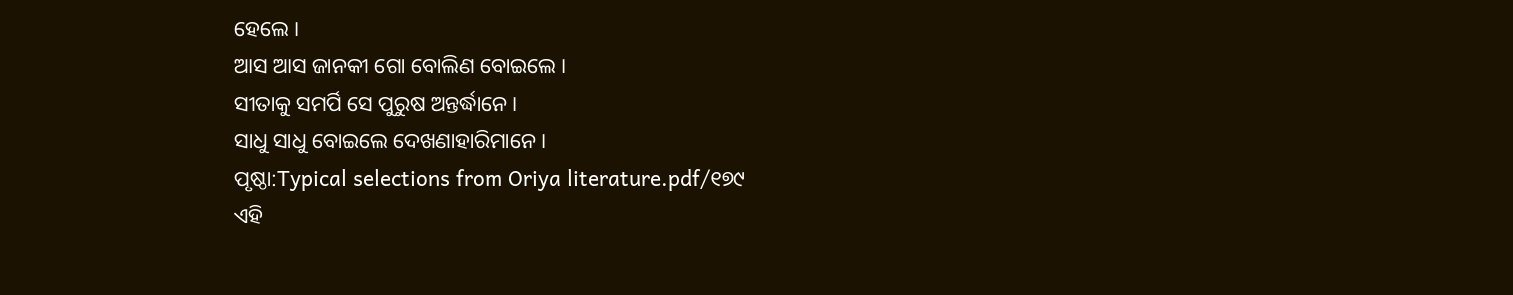ହେଲେ ।
ଆସ ଆସ ଜାନକୀ ଗୋ ବୋଲିଣ ବୋଇଲେ ।
ସୀତାକୁ ସମର୍ପି ସେ ପୁରୁଷ ଅନ୍ତର୍ଦ୍ଧାନେ ।
ସାଧୁ ସାଧୁ ବୋଇଲେ ଦେଖଣାହାରିମାନେ ।
ପୃଷ୍ଠା:Typical selections from Oriya literature.pdf/୧୭୯
ଏହି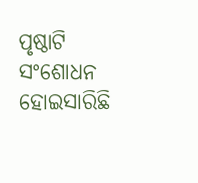ପୃଷ୍ଠାଟି ସଂଶୋଧନ ହୋଇସାରିଛି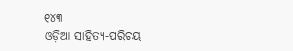୧୪୩
ଓଡ଼ିଆ ସାହିତ୍ୟ-ପରିଚୟ